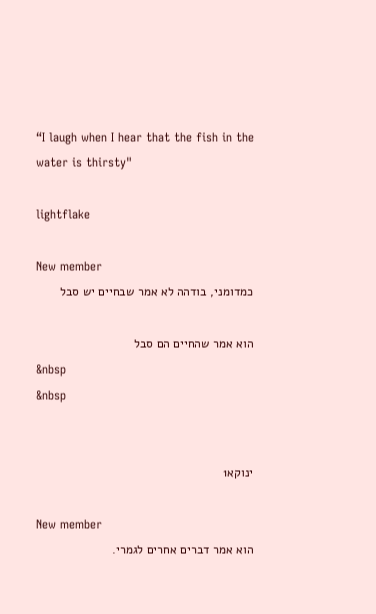“I laugh when I hear that the fish in the water is thirsty"

lightflake

New member
כמדומני, בודהה לא אמר שבחיים יש סבל

הוא אמר שהחיים הם סבל
&nbsp
&nbsp


ינוקא1

New member
הוא אמר דברים אחרים לגמרי.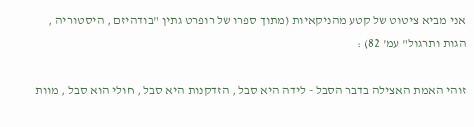אני מביא ציטוט של קטע מהניקאיות (מתוך ספרו של רופרט גתין "בודהיזם , היסטוריה , הגות ותרגול" עמ' 82) :

זוהי האמת האצילה בדבר הסבל - לידה היא סבל , הזדקנות היא סבל , חולי הוא סבל , מוות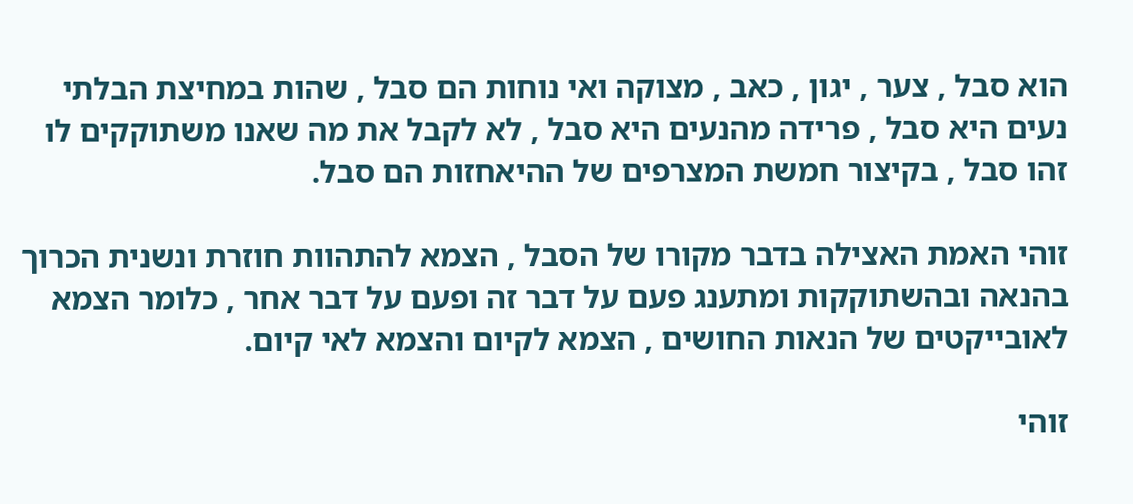הוא סבל , צער , יגון , כאב , מצוקה ואי נוחות הם סבל , שהות במחיצת הבלתי נעים היא סבל , פרידה מהנעים היא סבל , לא לקבל את מה שאנו משתוקקים לו זהו סבל , בקיצור חמשת המצרפים של ההיאחזות הם סבל.

זוהי האמת האצילה בדבר מקורו של הסבל , הצמא להתהוות חוזרת ונשנית הכרוך בהנאה ובהשתוקקות ומתענג פעם על דבר זה ופעם על דבר אחר , כלומר הצמא לאובייקטים של הנאות החושים , הצמא לקיום והצמא לאי קיום.

זוהי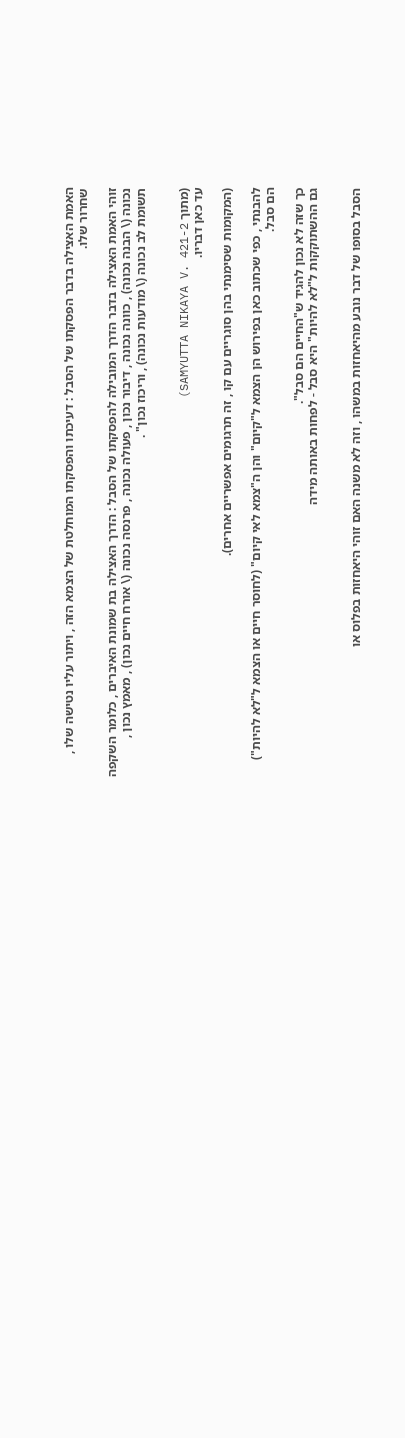האמת האצילה בדבר הפסקתו של הסבל : דעיכתו והפסקתו המוחלטת של הצמא הזה , ויתור עליו נטישה שלו , שחרור שלו.

זוהי האמת האצילה בדבר הדרך המובילה להפסקתו של הסבל : הדרך האצילה בת שמונת האיברים , כלומר השקפה נכונה (\ הבנה נכונה) , כוונה נכונה , דיבור נכון , פעולה נכונה , פרנסה נכונה (\ אורח חיים נכון) , מאמץ נכון , תשומת לב נכונה (\ מודעות נכונה) , וריכוז נכון" .


(מתוך SAMYUTTA NIKAYA V. 421-2)
עד כאן דבריו.

(המקומות שסימנתי בהן סוגריים עם קו , זה תרגומים אפשריים אחרים).

להבנתי , כפי שכתוב כאן בפירוש הן הצמא ל"קיום" והן ה"צמא לאי קיום" (לחוסר חיים או הצמא ל"לא להיות") הם סבל.

כך שזה לא נכון להגיד ש"החיים הם סבל".
גם ההשתוקקות ל"לא להיות" היא סבל - לפחות באותה מידה


הסבל בסופו של דבר נובע מהיאחזות במשהו , וזה לא משנה האם זוהי היאחזות בפלוס או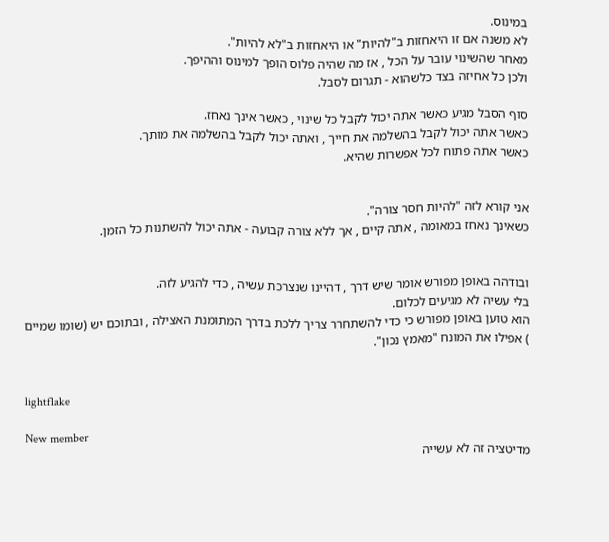במינוס.
לא משנה אם זו היאחזות ב"להיות" או היאחזות ב"לא להיות".
מאחר שהשינוי עובר על הכל , אז מה שהיה פלוס הופך למינוס וההיפך.
ולכן כל אחיזה בצד כלשהוא - תגרום לסבל.

סוף הסבל מגיע כאשר אתה יכול לקבל כל שינוי , כאשר אינך נאחז.
כאשר אתה יכול לקבל בהשלמה את חייך , ואתה יכול לקבל בהשלמה את מותך.
כאשר אתה פתוח לכל אפשרות שהיא.


אני קורא לזה "להיות חסר צורה".
כשאינך נאחז במאומה , אתה קיים , אך ללא צורה קבועה - אתה יכול להשתנות כל הזמן.


ובודהה באופן מפורש אומר שיש דרך , דהיינו שנצרכת עשיה , כדי להגיע לזה.
בלי עשיה לא מגיעים לכלום.
הוא טוען באופן מפורש כי כדי להשתחרר צריך ללכת בדרך המתומנת האצילה , ובתוכם יש (שומו שמיים
) אפילו את המונח "מאמץ נכון".


lightflake

New member
מדיטציה זה לא עשייה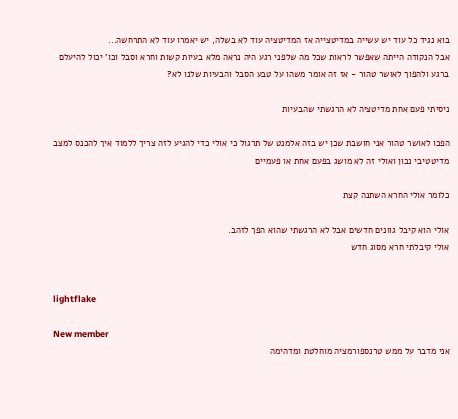בוא נגיד כל עוד יש עשייה במדיטצייה אז המדיטציה עוד לא בשלה, יש יאמרו עוד לא התרחשה...
אבל הנקודה הייתה שאפשר לראות שכל מה שלפני רגע היה נראה מלא בעיות קשות וחרא וסבל וכו' יכול להיעלם ברגע ולהפוך לאושר טהור - אז זה אומר משהו על טבע הסבל והבעיות שלנו לא?

ניסיתי פעם אחת מדיטציה לא הרגשתי שהבעיות

הפכו לאושר טהור אני חושבת שכן יש בזה אלמנט של תרגול כי אולי כדי להגיע לזה צריך ללמוד איך להכנס למצב מדיטטיבי נכון ואולי זה לא מושג בפעם אחת או פעמיים

כלומר אולי החרא השתנה קצת

אולי הוא קיבל גוונים חדשים אבל לא הרגשתי שהוא הפך לזהב.
אולי קיבלתי חרא מסוג חדש


lightflake

New member
אני מדבר על ממש טרנספורמציה מוחלטת ומדהימה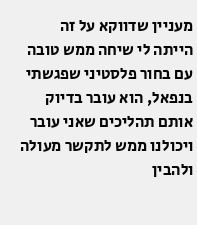מעניין שדווקא על זה הייתה לי שיחה ממש טובה עם בחור פלסטיני שפגשתי בנפאל, הוא עובר בדיוק אותם תהליכים שאני עובר ויכולנו ממש לתקשר מעולה ולהבין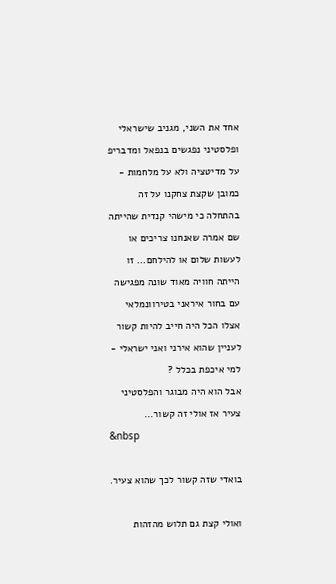אחד את השני, מגניב שישראלי ופלסטיני נפגשים בנפאל ומדבריפ על מדיטציה ולא על מלחמות - כמובן שקצת צחקנו על זה בהתחלה כי מישהי קנדית שהייתה שם אמרה שאנחנו צריכים או לעשות שלום או להילחם... זו הייתה חוויה מאוד שונה מפגישה עם בחור איראני בטירוונמלאי אצלו הכל היה חייב להיות קשור לעניין שהוא אירני ואני ישראלי - למי איכפת בכלל ?
אבל הוא היה מבוגר והפלסטיני צעיר אז אולי זה קשור...
&nbsp

בואדי שזה קשור לכך שהוא צעיר.

ואולי קצת גם תלוש מהזהות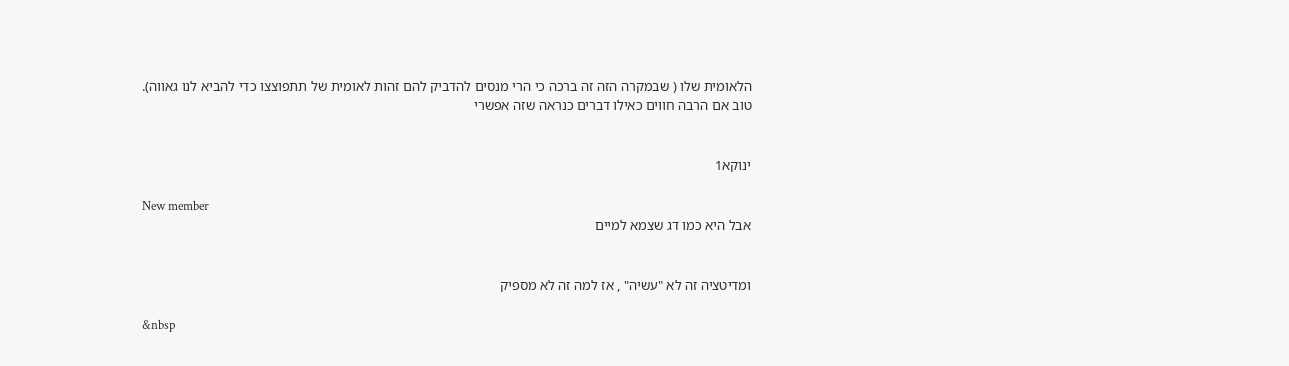הלאומית שלו ( שבמקרה הזה זה ברכה כי הרי מנסים להדביק להם זהות לאומית של תתפוצצו כדי להביא לנו גאווה).
טוב אם הרבה חווים כאילו דברים כנראה שזה אפשרי


ינוקא1

New member
אבל היא כמו דג שצמא למיים


ומדיטציה זה לא "עשיה" , אז למה זה לא מספיק

&nbsp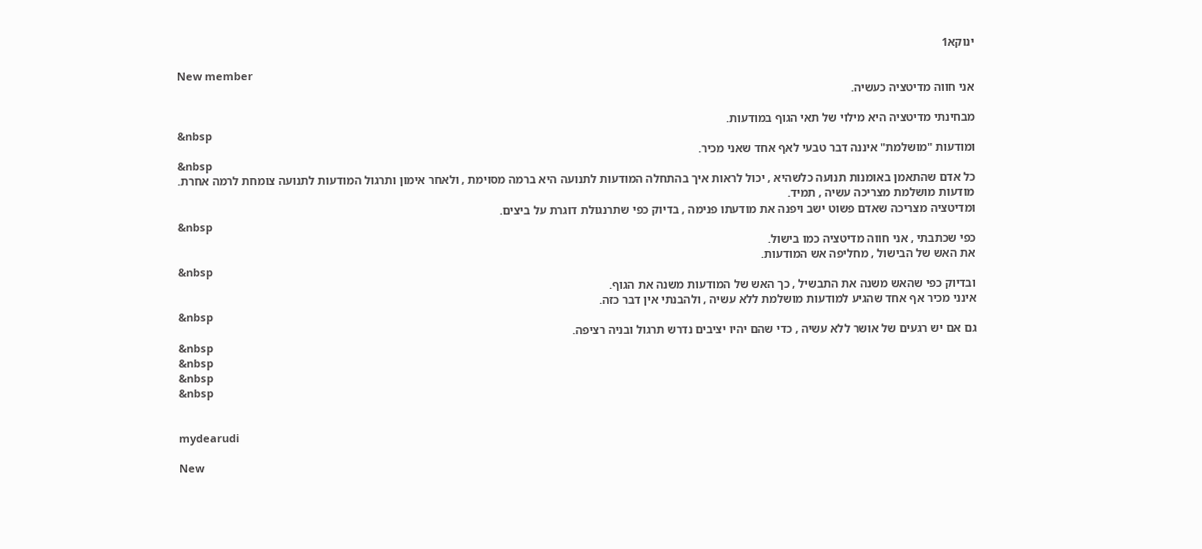ינוקא1

New member
אני חווה מדיטציה כעשיה.

מבחינתי מדיטציה היא מילוי של תאי הגוף במודעות.
&nbsp
ומודעות "מושלמת" איננה דבר טבעי לאף אחד שאני מכיר.
&nbsp
כל אדם שהתאמן באומנות תנועה כלשהיא , יכול לראות איך בהתחלה המודעות לתנועה היא ברמה מסוימת , ולאחר אימון ותרגול המודעות לתנועה צומחת לרמה אחרת.
מודעות מושלמת מצריכה עשיה , תמיד.
ומדיטציה מצריכה שאדם פשוט ישב ויפנה את מודעתו פנימה , בדיוק כפי שתרנגולת דוגרת על ביצים.
&nbsp
כפי שכתבתי , אני חווה מדיטציה כמו בישול.
את האש של הבישול , מחליפה אש המודעות.
&nbsp
ובדיוק כפי שהאש משנה את התבשיל , כך האש של המודעות משנה את הגוף.
אינני מכיר אף אחד שהגיע למודעות מושלמת ללא עשיה , ולהבנתי אין דבר כזה.
&nbsp
גם אם יש רגעים של אושר ללא עשיה , כדי שהם יהיו יציבים נדרש תרגול ובניה רציפה.
&nbsp
&nbsp
&nbsp
&nbsp


mydearudi

New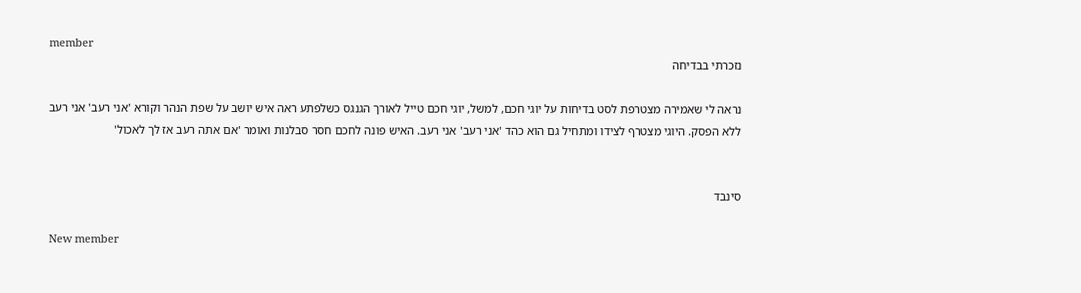member
נזכרתי בבדיחה

נראה לי שאמירה מצטרפת לסט בדיחות על יוגי חכם, למשל, יוגי חכם טייל לאורך הגנגס כשלפתע ראה איש יושב על שפת הנהר וקורא 'אני רעב' אני רעב ללא הפסק. היוגי מצטרף לצידו ומתחיל גם הוא כהד 'אני רעב' אני רעב. האיש פונה לחכם חסר סבלנות ואומר 'אם אתה רעב אז לך לאכול'


סינבד

New member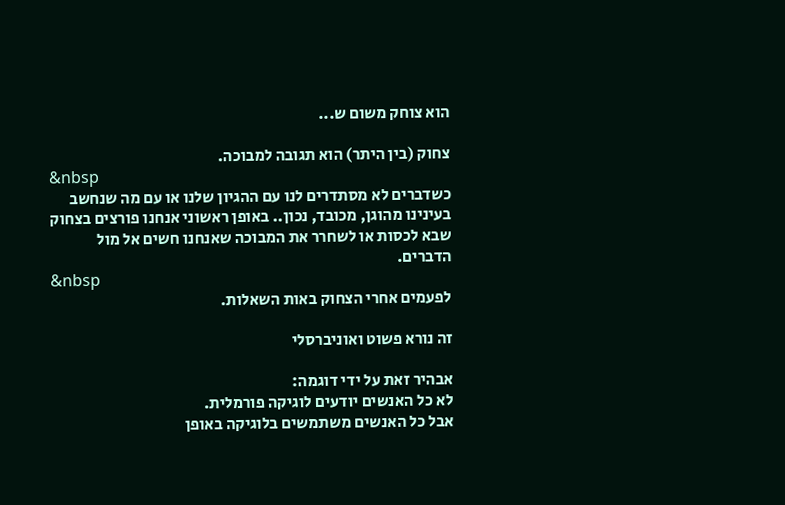הוא צוחק משום ש...

צחוק (בין היתר) הוא תגובה למבוכה.
&nbsp
כשדברים לא מסתדרים לנו עם ההגיון שלנו או עם מה שנחשב בעינינו מהוגן, מכובד, נכון.. באופן ראשוני אנחנו פורצים בצחוק שבא לכסות או לשחרר את המבוכה שאנחנו חשים אל מול הדברים.
&nbsp
לפעמים אחרי הצחוק באות השאלות.

זה נורא פשוט ואוניברסלי

אבהיר זאת על ידי דוגמה:
לא כל האנשים יודעים לוגיקה פורמלית.
אבל כל האנשים משתמשים בלוגיקה באופן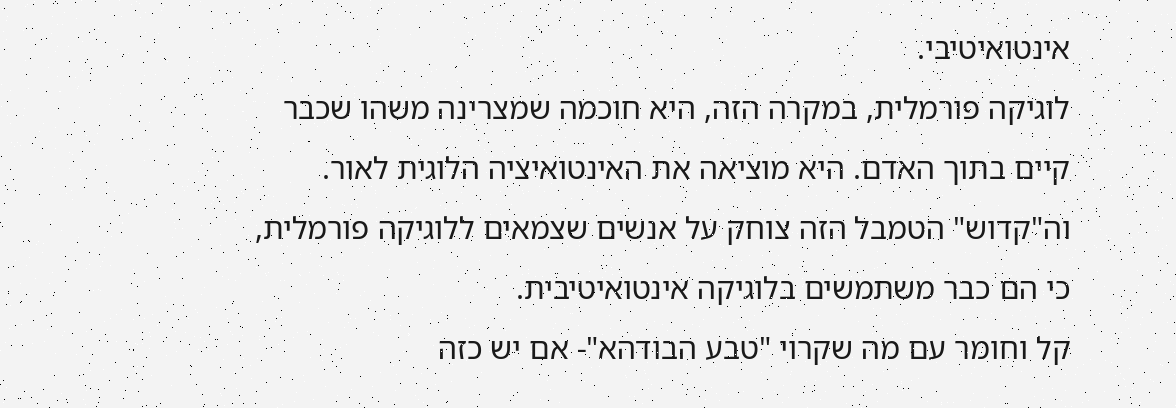אינטואיטיבי.
לוגיקה פורמלית, במקרה הזה, היא חוכמה שמצרינה משהו שכבר קיים בתוך האדם. היא מוציאה את האינטואיציה הלוגית לאור.
וה"קדוש" הטמבל הזה צוחק על אנשים שצמאים ללוגיקה פורמלית, כי הם כבר משתמשים בלוגיקה אינטואיטיבית.
קל וחומר עם מה שקרוי "טבע הבודהא"- אם יש כזה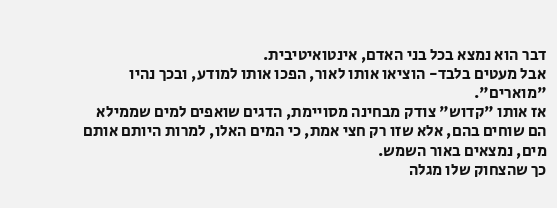דבר הוא נמצא בכל בני האדם, אינטואיטיבית.
אבל מעטים בלבד- הוציאו אותו לאור, הפכו אותו למודע, ובכך נהיו "מוארים".
אז אותו "קדוש" צודק מבחינה מסויימת, הדגים שואפים למים שממילא הם שוחים בהם, אלא שזו רק חצי אמת, כי המים האלו, למרות היותם אותם מים, נמצאים באור השמש.
כך שהצחוק שלו מגלה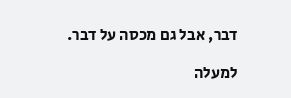דבר, אבל גם מכסה על דבר.

למעלה